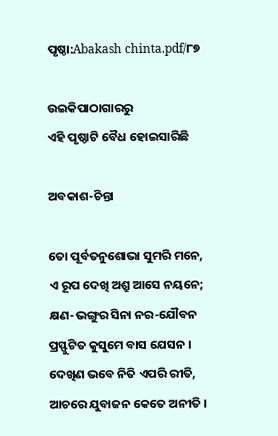ପୃଷ୍ଠା:Abakash chinta.pdf/୮୭

ଉଇକିପାଠାଗାର‌ରୁ
ଏହି ପୃଷ୍ଠାଟି ବୈଧ ହୋଇସାରିଛି

ଅବକାଶ-ଚିନ୍ତା

ତୋ ପୂର୍ବତନୁଶୋଭା ସୁମରି ମନେ,
ଏ ରୂପ ଦେଖି ଅଶ୍ରୁ ଆସେ ନୟନେ;
କ୍ଷଣ-ଭଙ୍ଗୁର ସିନା ନର-ଯୌବନ
ପ୍ରସ୍ଫୁଟିତ କୁସୁମେ ବାସ ଯେସନ ।
ଦେଖିଣ ଭବେ ନିତି ଏପରି ରୀତି,
ଆଚରେ ଯୁବାଜନ କେତେ ଅନୀତି ।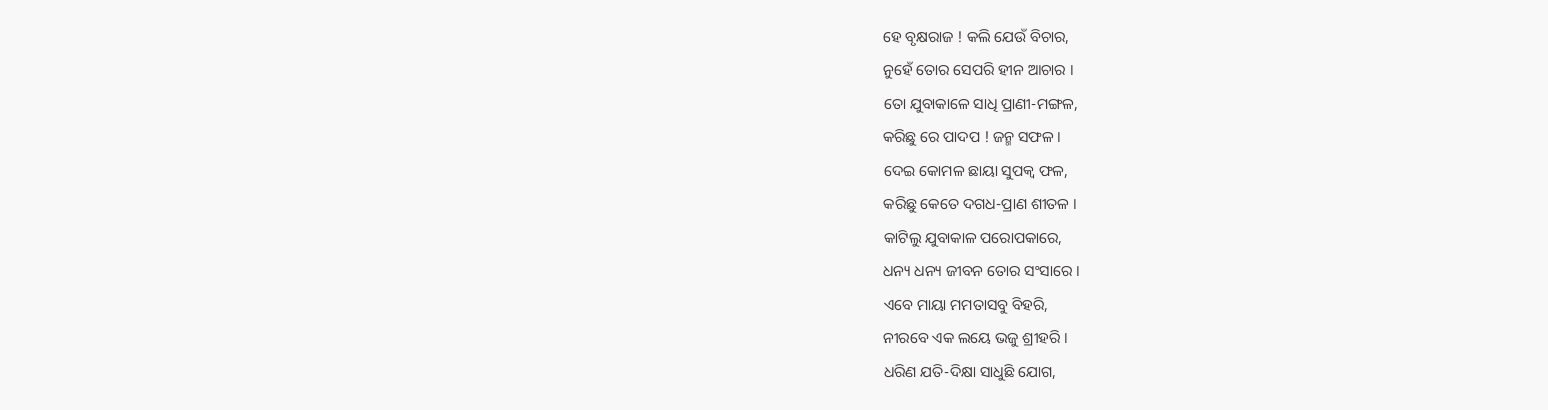ହେ ବୃକ୍ଷରାଜ ! କଲି ଯେଉଁ ବିଚାର,
ନୁହେଁ ତୋର ସେପରି ହୀନ ଆଚାର ।
ତୋ ଯୁବାକାଳେ ସାଧି ପ୍ରାଣୀ-ମଙ୍ଗଳ,
କରିଛୁ ରେ ପାଦପ ! ଜନ୍ମ ସଫଳ ।
ଦେଇ କୋମଳ ଛାୟା ସୁପକ୍ୱ ଫଳ,
କରିଛୁ କେତେ ଦଗଧ-ପ୍ରାଣ ଶୀତଳ ।
କାଟିଲୁ ଯୁବାକାଳ ପରୋପକାରେ,
ଧନ୍ୟ ଧନ୍ୟ ଜୀବନ ତୋର ସଂସାରେ ।
ଏବେ ମାୟା ମମତାସବୁ ବିହରି,
ନୀରବେ ଏକ ଲୟେ ଭଜୁ ଶ୍ରୀହରି ।
ଧରିଣ ଯତି-ଦିକ୍ଷା ସାଧୁଛି ଯୋଗ,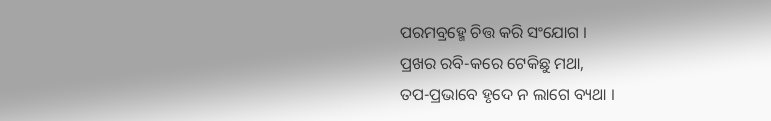ପରମବ୍ରହ୍ମେ ଚିତ୍ତ କରି ସଂଯୋଗ ।
ପ୍ରଖର ରବି-କରେ ଟେକିଛୁ ମଥା,
ତପ-ପ୍ରଭାବେ ହୃଦେ ନ ଲାଗେ ବ୍ୟଥା ।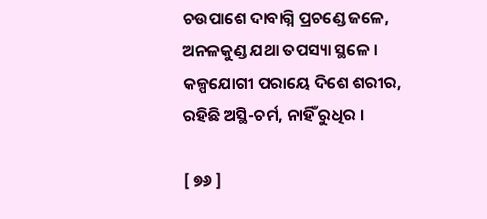ଚଉପାଶେ ଦାବାଗ୍ନି ପ୍ରଚଣ୍ଡେ ଜଳେ,
ଅନଳକୁଣ୍ଡ ଯଥା ତପସ୍ୟା ସ୍ଥଳେ ।
କଳ୍ପଯୋଗୀ ପରାୟେ ଦିଶେ ଶରୀର,
ରହିଛି ଅସ୍ଥି-ଚର୍ମ, ନାହିଁ ରୁଧିର ।

[ ୭୬ ]